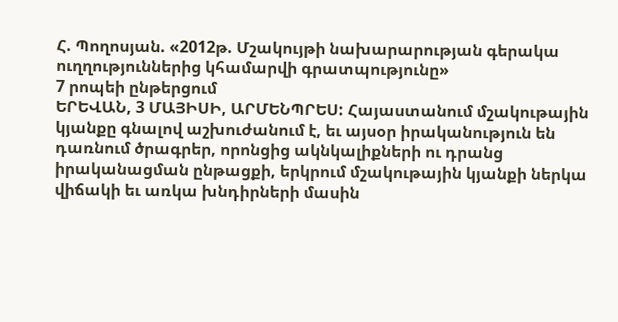Հ. Պողոսյան. «2012թ. Մշակույթի նախարարության գերակա ուղղություններից կհամարվի գրատպությունը»
7 րոպեի ընթերցում
ԵՐԵՎԱՆ, 3 ՄԱՅԻՍԻ, ԱՐՄԵՆՊՐԵՍ: Հայաստանում մշակութային կյանքը գնալով աշխուժանում է, եւ այսօր իրականություն են դառնում ծրագրեր, որոնցից ակնկալիքների ու դրանց իրականացման ընթացքի, երկրում մշակութային կյանքի ներկա վիճակի եւ առկա խնդիրների մասին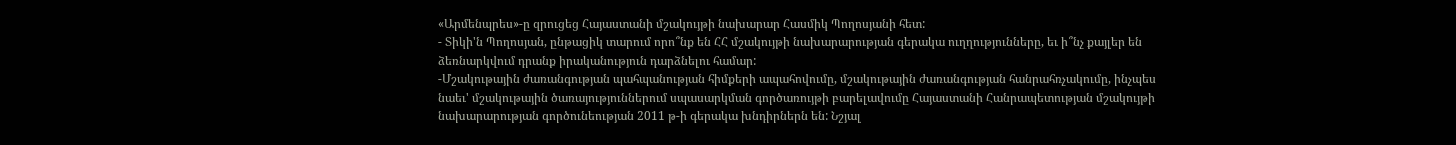«Արմենպրես»-ը զրուցեց Հայաստանի մշակույթի նախարար Հասմիկ Պողոսյանի հետ:
- Տիկի'ն Պողոսյան, ընթացիկ տարում որո՞նք են ՀՀ մշակույթի նախարարության գերակա ուղղությունները, եւ ի՞նչ քայլեր են ձեռնարկվում դրանք իրականություն դարձնելու համար:
-Մշակութային ժառանգության պահպանության հիմքերի ապահովումը, մշակութային ժառանգության հանրահռչակումը, ինչպես նաեւ' մշակութային ծառայություններում սպասարկման գործառույթի բարելավումը Հայաստանի Հանրապետության մշակույթի նախարարության գործունեության 2011 թ-ի գերակա խնդիրներն են: Նշյալ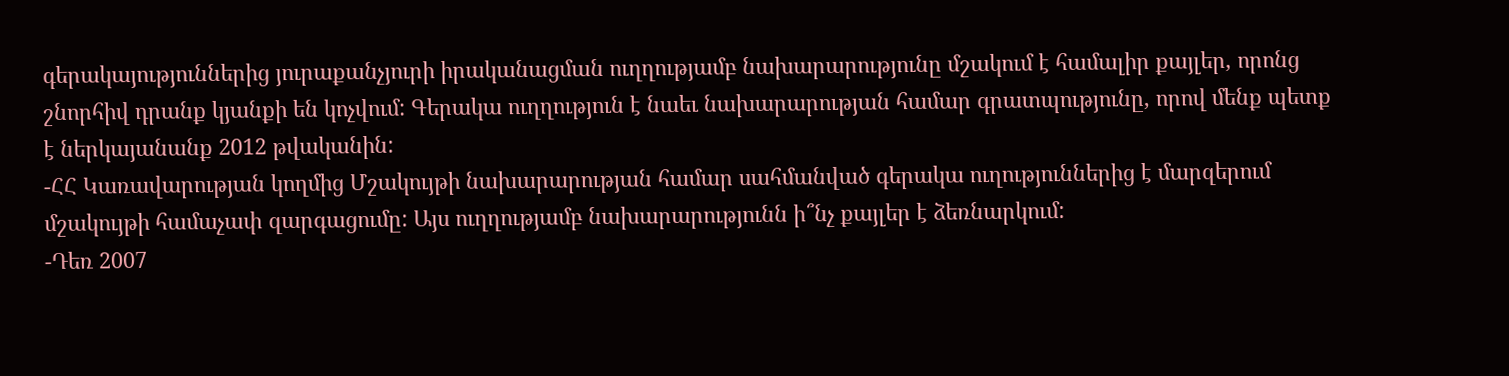գերակայություններից յուրաքանչյուրի իրականացման ուղղությամբ նախարարությունը մշակում է համալիր քայլեր, որոնց շնորհիվ դրանք կյանքի են կոչվում: Գերակա ուղղություն է նաեւ նախարարության համար գրատպությունը, որով մենք պետք է ներկայանանք 2012 թվականին:
-ՀՀ Կառավարության կողմից Մշակույթի նախարարության համար սահմանված գերակա ուղություններից է մարզերում մշակույթի համաչափ զարգացումը: Այս ուղղությամբ նախարարությունն ի՞նչ քայլեր է ձեռնարկում:
-Դեռ 2007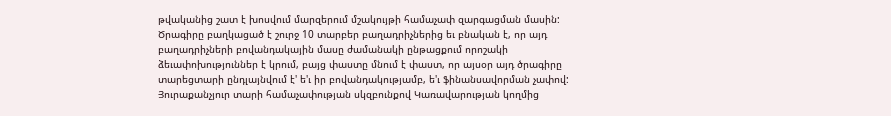թվականից շատ է խոսվում մարզերում մշակույթի համաչափ զարգացման մասին: Ծրագիրը բաղկացած է շուրջ 10 տարբեր բաղադրիչներից եւ բնական է, որ այդ բաղադրիչների բովանդակային մասը ժամանակի ընթացքում որոշակի ձեւափոխություններ է կրում, բայց փաստը մնում է փաստ, որ այսօր այդ ծրագիրը տարեցտարի ընդլայնվում է' ե'ւ իր բովանդակությամբ, ե'ւ ֆինանսավորման չափով: Յուրաքանչյուր տարի համաչափության սկզբունքով Կառավարության կողմից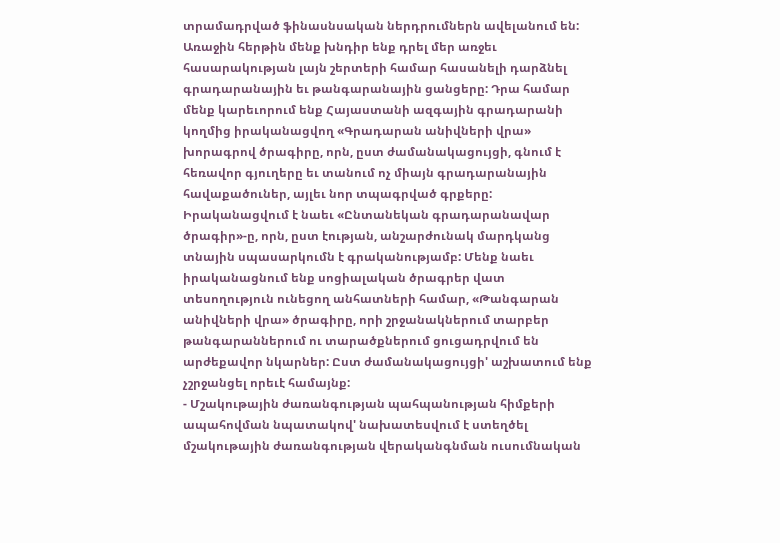տրամադրված ֆինասնսական ներդրումներն ավելանում են:
Առաջին հերթին մենք խնդիր ենք դրել մեր առջեւ հասարակության լայն շերտերի համար հասանելի դարձնել գրադարանային եւ թանգարանային ցանցերը: Դրա համար մենք կարեւորում ենք Հայաստանի ազգային գրադարանի կողմից իրականացվող «Գրադարան անիվների վրա» խորագրով ծրագիրը, որն, ըստ ժամանակացույցի, գնում է հեռավոր գյուղերը եւ տանում ոչ միայն գրադարանային հավաքածուներ, այլեւ նոր տպագրված գրքերը:
Իրականացվում է նաեւ «Ընտանեկան գրադարանավար ծրագիր»-ը, որն, ըստ էության, անշարժունակ մարդկանց տնային սպասարկումն է գրականությամբ: Մենք նաեւ իրականացնում ենք սոցիալական ծրագրեր վատ տեսողություն ունեցող անհատների համար, «Թանգարան անիվների վրա» ծրագիրը, որի շրջանակներում տարբեր թանգարաններում ու տարածքներում ցուցադրվում են արժեքավոր նկարներ: Ըստ ժամանակացույցի' աշխատում ենք չշրջանցել որեւէ համայնք:
- Մշակութային ժառանգության պահպանության հիմքերի ապահովման նպատակով' նախատեսվում է ստեղծել մշակութային ժառանգության վերականգնման ուսումնական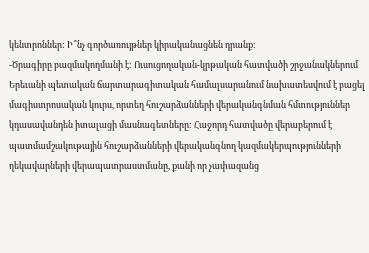կենտրոններ: Ի՞նչ գործառույթներ կիրականացնեն դրանք:
-Ծրագիրը բազմակողմանի է: Ուսուցողական-կրթական հատվածի շրջանակներում Երեւանի պետական ճարտարագիտական համալսարանում նախատեսվում է բացել մագիստրոսական կուրս, որտեղ հուշարձանների վերականգնման հմտություններ կդասավանդեն իտալացի մասնագետները: Հաջորդ հատվածը վերաբերում է պատմամշակութային հուշարձանների վերականգնող կազմակերպությունների ղեկավարների վերապատրաստմանը, քանի որ չափազանց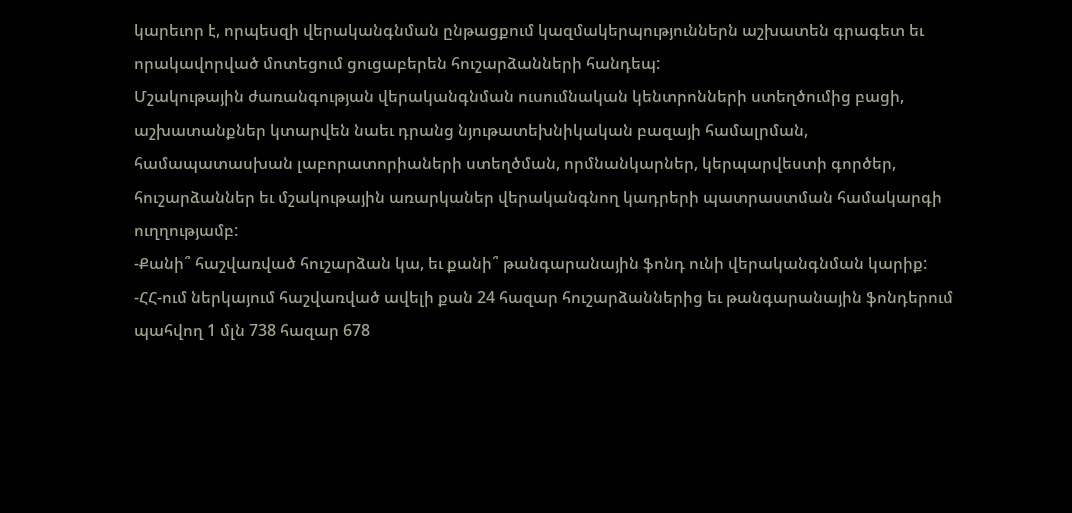կարեւոր է, որպեսզի վերականգնման ընթացքում կազմակերպություններն աշխատեն գրագետ եւ որակավորված մոտեցում ցուցաբերեն հուշարձանների հանդեպ:
Մշակութային ժառանգության վերականգնման ուսումնական կենտրոնների ստեղծումից բացի, աշխատանքներ կտարվեն նաեւ դրանց նյութատեխնիկական բազայի համալրման, համապատասխան լաբորատորիաների ստեղծման, որմնանկարներ, կերպարվեստի գործեր, հուշարձաններ եւ մշակութային առարկաներ վերականգնող կադրերի պատրաստման համակարգի ուղղությամբ:
-Քանի՞ հաշվառված հուշարձան կա, եւ քանի՞ թանգարանային ֆոնդ ունի վերականգնման կարիք:
-ՀՀ-ում ներկայում հաշվառված ավելի քան 24 հազար հուշարձաններից եւ թանգարանային ֆոնդերում պահվող 1 մլն 738 հազար 678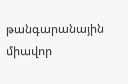թանգարանային միավոր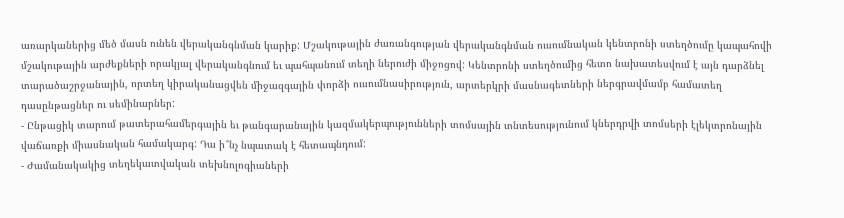առարկաներից մեծ մասն ունեն վերականգնման կարիք: Մշակութային ժառանգության վերականգնման ուսումնական կենտրոնի ստեղծումը կապահովի մշակութային արժեքների որակյալ վերականգնում եւ պահպանում տեղի ներուժի միջոցով: Կենտրոնի ստեղծումից հետո նախատեսվում է այն դարձնել տարածաշրջանային, որտեղ կիրականացվեն միջազգային փորձի ուսումնասիրություն, արտերկրի մասնագետների ներգրավմամբ համատեղ դասընթացներ ու սեմինարներ:
- Ընթացիկ տարում թատերահամերգային եւ թանգարանային կազմակերպությունների տոմսային տնտեսությունում կներդրվի տոմսերի էլեկտրոնային վաճառքի միասնական համակարգ: Դա ի՞նչ նպատակ է հետապնդում:
- Ժամանակակից տեղեկատվական տեխնոլոգիաների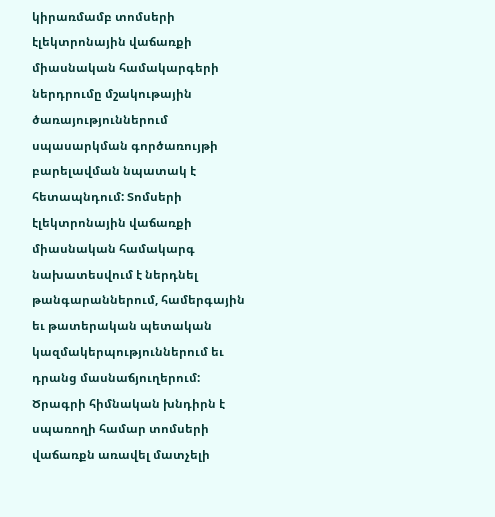կիրառմամբ տոմսերի էլեկտրոնային վաճառքի միասնական համակարգերի ներդրումը մշակութային ծառայություններում սպասարկման գործառույթի բարելավման նպատակ է հետապնդում: Տոմսերի էլեկտրոնային վաճառքի միասնական համակարգ նախատեսվում է ներդնել թանգարաններում, համերգային եւ թատերական պետական կազմակերպություններում եւ դրանց մասնաճյուղերում: Ծրագրի հիմնական խնդիրն է սպառողի համար տոմսերի վաճառքն առավել մատչելի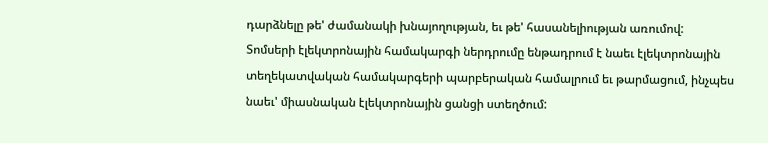դարձնելը թե' ժամանակի խնայողության, եւ թե' հասանելիության առումով:
Տոմսերի էլեկտրոնային համակարգի ներդրումը ենթադրում է նաեւ էլեկտրոնային տեղեկատվական համակարգերի պարբերական համալրում եւ թարմացում, ինչպես նաեւ' միասնական էլեկտրոնային ցանցի ստեղծում: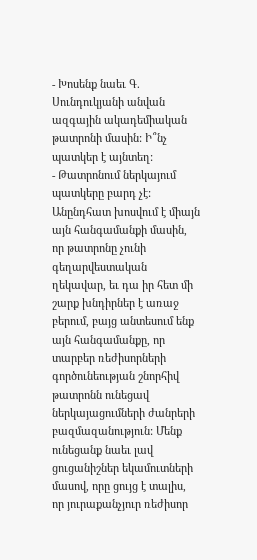- Խոսենք նաեւ Գ. Սունդուկյանի անվան ազգային ակադեմիական թատրոնի մասին: Ի՞նչ պատկեր է այնտեղ:
- Թատրոնում ներկայում պատկերը բարդ չէ: Անընդհատ խոսվում է միայն այն հանգամանքի մասին, որ թատրոնը չունի գեղարվեստական ղեկավար, եւ դա իր հետ մի շարք խնդիրներ է առաջ բերում, բայց անտեսում ենք այն հանգամանքը, որ տարբեր ռեժիսորների գործունեության շնորհիվ թատրոնն ունեցավ ներկայացումների ժանրերի բազմազանություն: Մենք ունեցանք նաեւ լավ ցուցանիշներ եկամուտների մասով, որը ցույց է տալիս, որ յուրաքանչյուր ռեժիսոր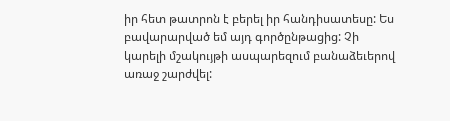իր հետ թատրոն է բերել իր հանդիսատեսը: Ես բավարարված եմ այդ գործընթացից: Չի կարելի մշակույթի ասպարեզում բանաձեւերով առաջ շարժվել: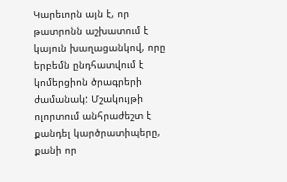Կարեւորն այն է, որ թատրոնն աշխատում է կայուն խաղացանկով, որը երբեմն ընդհատվում է կոմերցիոն ծրագրերի ժամանակ: Մշակույթի ոլորտում անհրաժեշտ է քանդել կարծրատիպերը, քանի որ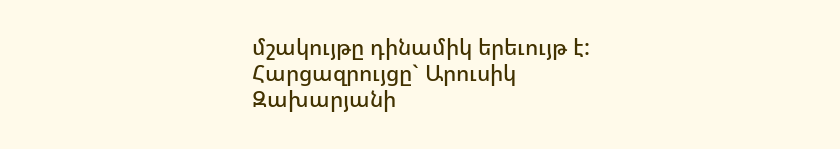մշակույթը դինամիկ երեւույթ է:
Հարցազրույցը` Արուսիկ Զախարյանի